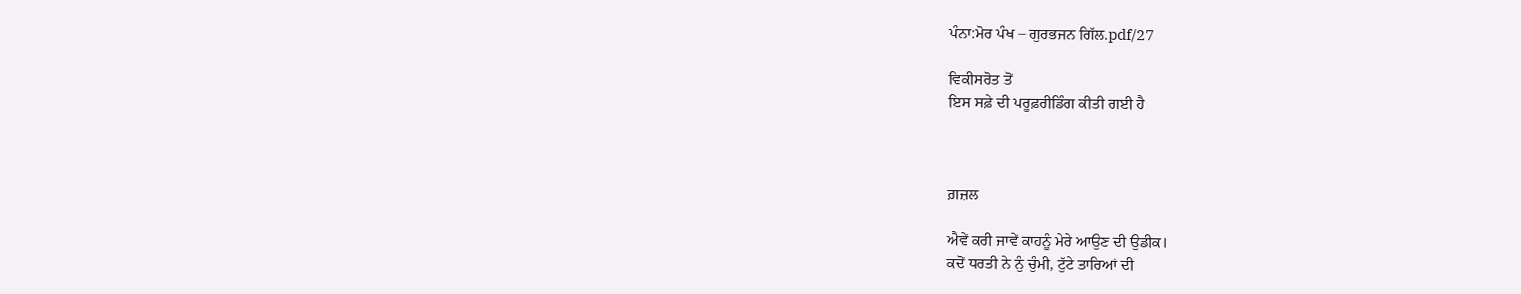ਪੰਨਾ:ਮੋਰ ਪੰਖ – ਗੁਰਭਜਨ ਗਿੱਲ.pdf/27

ਵਿਕੀਸਰੋਤ ਤੋਂ
ਇਸ ਸਫ਼ੇ ਦੀ ਪਰੂਫ਼ਰੀਡਿੰਗ ਕੀਤੀ ਗਈ ਹੈ



ਗ਼ਜ਼ਲ

ਐਵੇਂ ਕਰੀ ਜਾਵੇਂ ਕਾਹਨੂੰ ਮੇਰੇ ਆਉਣ ਦੀ ਉਡੀਕ।
ਕਦੋਂ ਧਰਤੀ ਨੇ ਨੁੰ ਚੁੰਮੀ, ਟੁੱਟੇ ਤਾਰਿਆਂ ਦੀ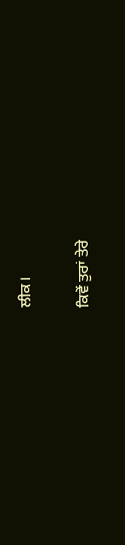ਲੀਕ।

ਕਿਵੇਂ ਤੁਰਾਂ ਤੇਰੇ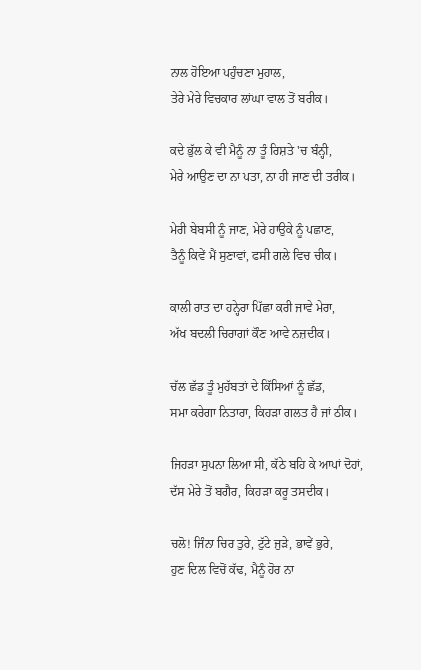ਨਾਲ ਹੋਇਆ ਪਹੁੰਚਣਾ ਮੁਹਾਲ,
ਤੇਰੇ ਮੇਰੇ ਵਿਚਕਾਰ ਲਾਂਘਾ ਵਾਲ ਤੋਂ ਬਰੀਕ।

ਕਦੇ ਭੁੱਲ ਕੇ ਵੀ ਮੈਨੂੰ ਨਾ ਤੂੰ ਰਿਸ਼ਤੇ 'ਚ ਬੰਨ੍ਹੀ,
ਮੇਰੇ ਆਉਣ ਦਾ ਨਾ ਪਤਾ, ਨਾ ਹੀ ਜਾਣ ਦੀ ਤਰੀਕ।

ਮੇਰੀ ਬੇਬਸੀ ਨੂੰ ਜਾਣ, ਮੇਰੇ ਹਾਉਕੇ ਨੂੰ ਪਛਾਣ,
ਤੈਨੂੰ ਕਿਵੇਂ ਮੈਂ ਸੁਣਾਵਾਂ, ਫਸੀ ਗਲੇ ਵਿਚ ਚੀਕ।

ਕਾਲੀ ਰਾਤ ਦਾ ਹਨ੍ਹੇਰਾ ਪਿੱਛਾ ਕਰੀ ਜਾਵੇ ਮੇਰਾ,
ਅੱਖ ਬਦਲੀ ਚਿਰਾਗਾਂ ਕੌਣ ਆਵੇ ਨਜ਼ਦੀਕ।

ਚੱਲ ਛੱਡ ਤੂੰ ਮੁਹੱਬਤਾਂ ਦੇ ਕਿੱਸਿਆਂ ਨੂੰ ਛੱਡ,
ਸਮਾ ਕਰੇਗਾ ਨਿਤਾਰਾ, ਕਿਹੜਾ ਗਲਤ ਹੈ ਜਾਂ ਠੀਕ।

ਜਿਹੜਾ ਸੁਪਨਾ ਲਿਆ ਸੀ, ਕੱਠੇ ਬਹਿ ਕੇ ਆਪਾਂ ਦੋਹਾਂ,
ਦੱਸ ਮੇਰੇ ਤੋਂ ਬਗੈਰ, ਕਿਹੜਾ ਕਰੂ ਤਸਦੀਕ।

ਚਲੋ! ਜਿੰਨਾ ਚਿਰ ਤੁਰੇ, ਟੁੱਟੇ ਜੁੜੇ, ਭਾਵੇਂ ਭੁਰੇ,
ਹੁਣ ਦਿਲ ਵਿਚੋਂ ਕੱਢ, ਮੈਨੂੰ ਹੋਰ ਨਾ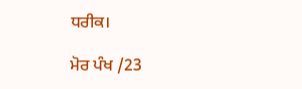ਧਰੀਕ।

ਮੋਰ ਪੰਖ /23